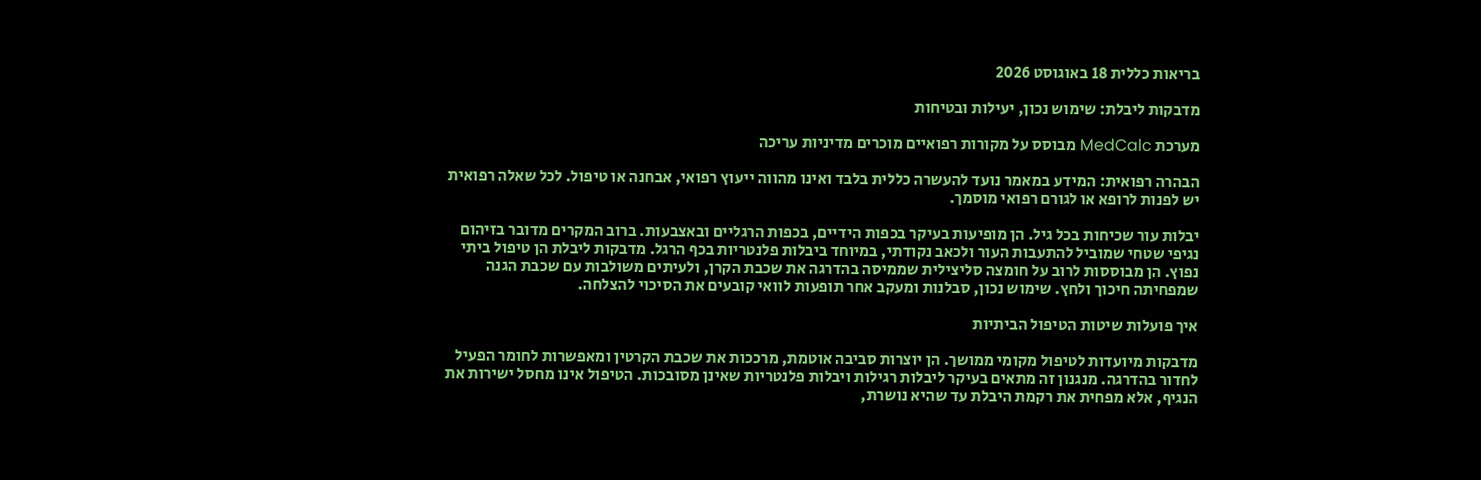בריאות כללית 18 באוגוסט 2026

מדבקות ליבלת: שימוש נכון, יעילות ובטיחות

מערכת MedCalc מבוסס על מקורות רפואיים מוכרים מדיניות עריכה

הבהרה רפואית: המידע במאמר נועד להעשרה כללית בלבד ואינו מהווה ייעוץ רפואי, אבחנה או טיפול. לכל שאלה רפואית יש לפנות לרופא או לגורם רפואי מוסמך.

יבלות עור שכיחות בכל גיל. הן מופיעות בעיקר בכפות הידיים, בכפות הרגליים ובאצבעות. ברוב המקרים מדובר בזיהום נגיפי שטחי שמוביל להתעבות העור ולכאב נקודתי, במיוחד ביבלות פלנטריות בכף הרגל. מדבקות ליבלת הן טיפול ביתי נפוץ. הן מבוססות לרוב על חומצה סליצילית שממיסה בהדרגה את שכבת הקרן, ולעיתים משולבות עם שכבת הגנה שמפחיתה חיכוך ולחץ. שימוש נכון, סבלנות ומעקב אחר תופעות לוואי קובעים את הסיכוי להצלחה.

איך פועלות שיטות הטיפול הביתיות

מדבקות מיועדות לטיפול מקומי ממושך. הן יוצרות סביבה אוטמת, מרככות את שכבת הקרטין ומאפשרות לחומר הפעיל לחדור בהדרגה. מנגנון זה מתאים בעיקר ליבלות רגילות ויבלות פלנטריות שאינן מסובכות. הטיפול אינו מחסל ישירות את הנגיף, אלא מפחית את רקמת היבלת עד שהיא נושרת,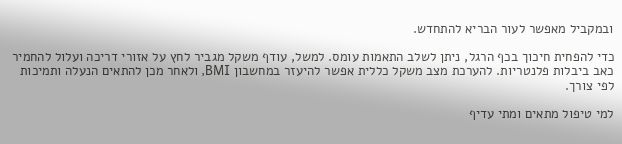ובמקביל מאפשר לעור הבריא להתחדש.

כדי להפחית חיכוך בכף הרגל, ניתן לשלב התאמות עומס. למשל, עודף משקל מגביר לחץ על אזורי דריכה ועלול להחמיר כאב ביבלות פלנטריות. להערכת מצב משקל כללית אפשר להיעזר במחשבון BMI, ולאחר מכן להתאים הנעלה ותמיכות לפי צורך.

למי טיפול מתאים ומתי עדיף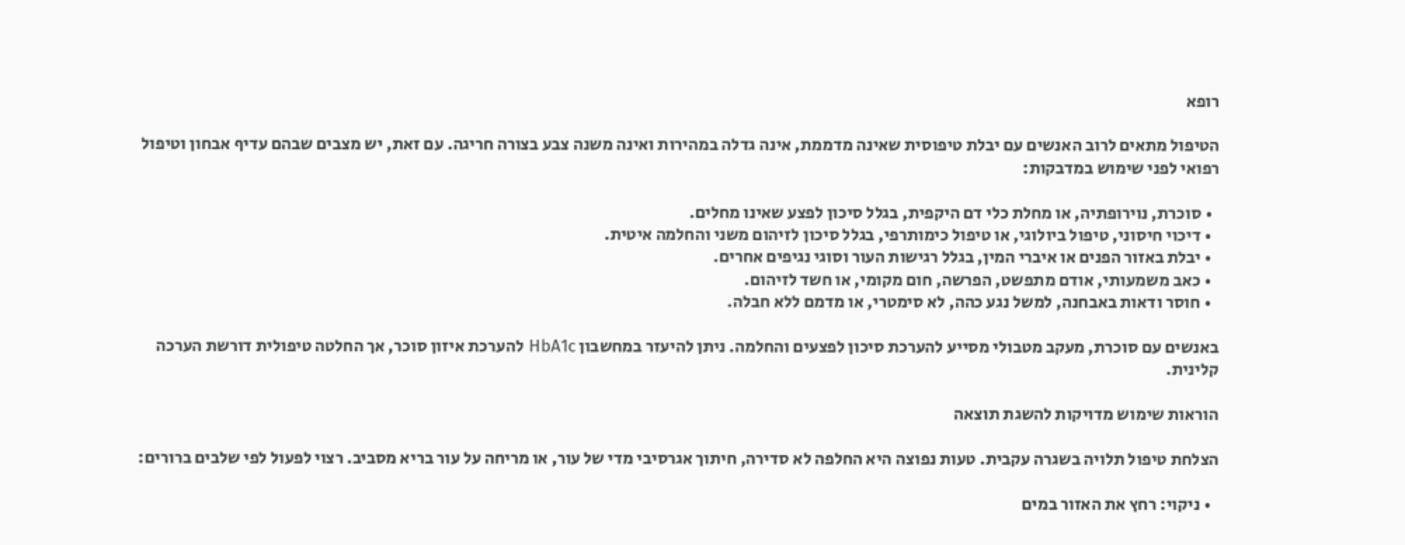רופא

הטיפול מתאים לרוב האנשים עם יבלת טיפוסית שאינה מדממת, אינה גדלה במהירות ואינה משנה צבע בצורה חריגה. עם זאת, יש מצבים שבהם עדיף אבחון וטיפול רפואי לפני שימוש במדבקות:

  • סוכרת, נוירופתיה, או מחלת כלי דם היקפית, בגלל סיכון לפצע שאינו מחלים.
  • דיכוי חיסוני, טיפול ביולוגי, או טיפול כימותרפי, בגלל סיכון לזיהום משני והחלמה איטית.
  • יבלת באזור הפנים או איברי המין, בגלל רגישות העור וסוגי נגיפים אחרים.
  • כאב משמעותי, אודם מתפשט, הפרשה, חום מקומי, או חשד לזיהום.
  • חוסר ודאות באבחנה, למשל נגע כהה, לא סימטרי, או מדמם ללא חבלה.

באנשים עם סוכרת, מעקב מטבולי מסייע להערכת סיכון לפצעים והחלמה. ניתן להיעזר במחשבון HbA1c להערכת איזון סוכר, אך החלטה טיפולית דורשת הערכה קלינית.

הוראות שימוש מדויקות להשגת תוצאה

הצלחת טיפול תלויה בשגרה עקבית. טעות נפוצה היא החלפה לא סדירה, חיתוך אגרסיבי מדי של עור, או מריחה על עור בריא מסביב. רצוי לפעול לפי שלבים ברורים:

  • ניקוי: רחץ את האזור במים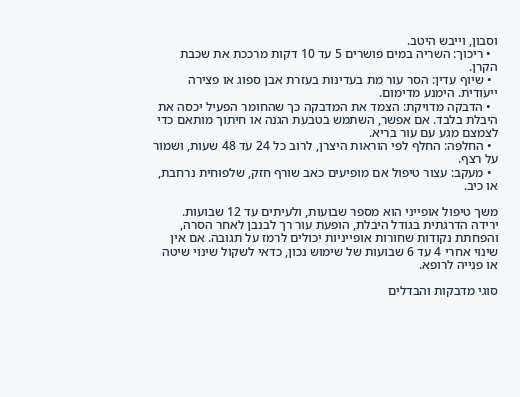וסבון, וייבש היטב.
  • ריכוך: השריה במים פושרים 5 עד 10 דקות מרככת את שכבת הקרן.
  • שיוף עדין: הסר עור מת בעדינות בעזרת אבן ספוג או פצירה ייעודית. הימנע מדימום.
  • הדבקה מדויקת: הצמד את המדבקה כך שהחומר הפעיל יכסה את היבלת בלבד. אם אפשר, השתמש בטבעת הגנה או חיתוך מותאם כדי לצמצם מגע עם עור בריא.
  • החלפה: החלף לפי הוראות היצרן, לרוב כל 24 עד 48 שעות, ושמור על רצף.
  • מעקב: עצור טיפול אם מופיעים כאב שורף חזק, שלפוחית נרחבת, או כיב.

משך טיפול אופייני הוא מספר שבועות, ולעיתים עד 12 שבועות. ירידה הדרגתית בגודל היבלת, הופעת עור רך לבנבן לאחר הסרה, והפחתת נקודות שחורות אופייניות יכולים לרמז על תגובה. אם אין שינוי אחרי 4 עד 6 שבועות של שימוש נכון, כדאי לשקול שינוי שיטה או פנייה לרופא.

סוגי מדבקות והבדלים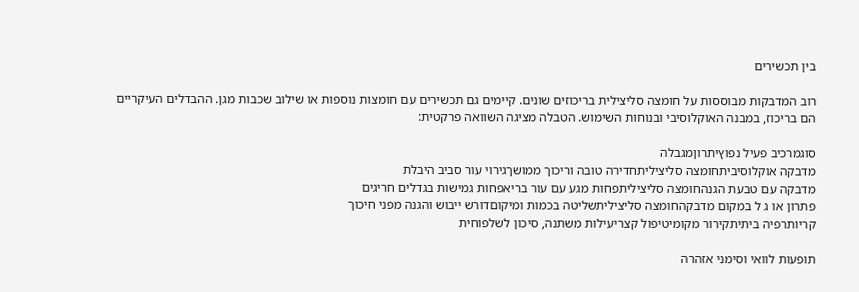בין תכשירים

רוב המדבקות מבוססות על חומצה סליצילית בריכוזים שונים. קיימים גם תכשירים עם חומצות נוספות או שילוב שכבות מגן. ההבדלים העיקריים הם בריכוז, במבנה האוקלוסיבי ובנוחות השימוש. הטבלה מציגה השוואה פרקטית:

סוגמרכיב פעיל נפוץיתרוןמגבלה
מדבקה אוקלוסיביתחומצה סליציליתחדירה טובה וריכוך ממושךגירוי עור סביב היבלת
מדבקה עם טבעת הגנהחומצה סליציליתפחות מגע עם עור בריאפחות גמישות בגדלים חריגים
פתרון או ג ל במקום מדבקהחומצה סליציליתשליטה בכמות ומיקוםדורש ייבוש והגנה מפני חיכוך
קריותרפיה ביתיתקירור מקומיטיפול קצריעילות משתנה, סיכון לשלפוחית

תופעות לוואי וסימני אזהרה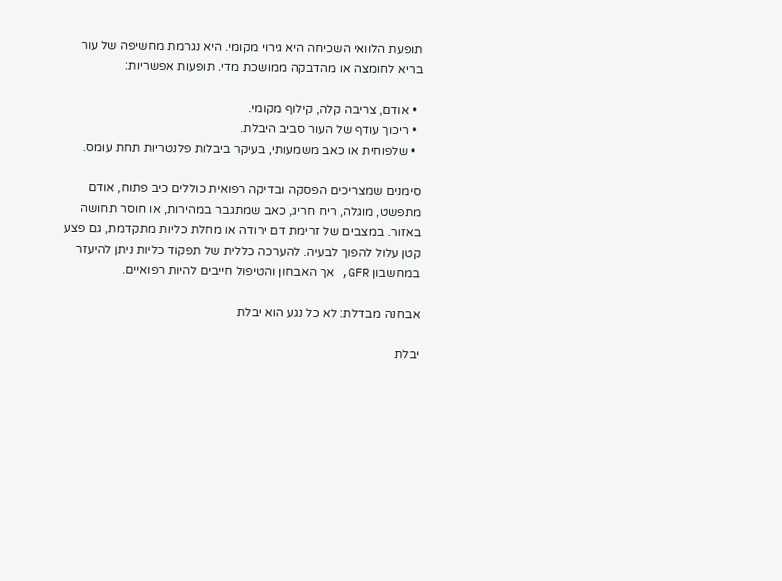תופעת הלוואי השכיחה היא גירוי מקומי. היא נגרמת מחשיפה של עור בריא לחומצה או מהדבקה ממושכת מדי. תופעות אפשריות:

  • אודם, צריבה קלה, קילוף מקומי.
  • ריכוך עודף של העור סביב היבלת.
  • שלפוחית או כאב משמעותי, בעיקר ביבלות פלנטריות תחת עומס.

סימנים שמצריכים הפסקה ובדיקה רפואית כוללים כיב פתוח, אודם מתפשט, מוגלה, ריח חריג, כאב שמתגבר במהירות, או חוסר תחושה באזור. במצבים של זרימת דם ירודה או מחלת כליות מתקדמת, גם פצע קטן עלול להפוך לבעיה. להערכה כללית של תפקוד כליות ניתן להיעזר במחשבון GFR, אך האבחון והטיפול חייבים להיות רפואיים.

אבחנה מבדלת: לא כל נגע הוא יבלת

יבלת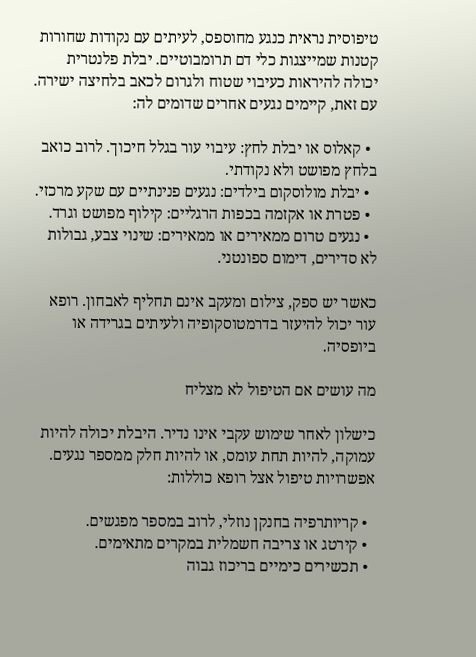טיפוסית נראית כנגע מחוספס, לעיתים עם נקודות שחורות קטנות שמייצגות כלי דם תרומבוטיים. יבלת פלנטרית יכולה להיראות כעיבוי שטוח ולגרום לכאב בלחיצה ישירה. עם זאת, קיימים נגעים אחרים שדומים לה:

  • קאלוס או יבלת לחץ: עיבוי עור בגלל חיכוך. לרוב כואב בלחץ מפושט ולא נקודתי.
  • יבלת מולוסקום בילדים: נגעים פנינתיים עם שקע מרכזי.
  • פטרת או אקזמה בכפות הרגליים: קילוף מפושט וגרד.
  • נגעים טרום ממאירים או ממאירים: שינוי צבע, גבולות לא סדירים, דימום ספונטני.

כאשר יש ספק, צילום ומעקב אינם תחליף לאבחון. רופא עור יכול להיעזר בדרמטוסקופיה ולעיתים בגרידה או ביופסיה.

מה עושים אם הטיפול לא מצליח

כישלון לאחר שימוש עקבי אינו נדיר. היבלת יכולה להיות עמוקה, להיות תחת עומס, או להיות חלק ממספר נגעים. אפשרויות טיפול אצל רופא כוללות:

  • קריותרפיה בחנקן נוזלי, לרוב במספר מפגשים.
  • קירטג או צריבה חשמלית במקרים מתאימים.
  • תכשירים כימיים בריכוז גבוה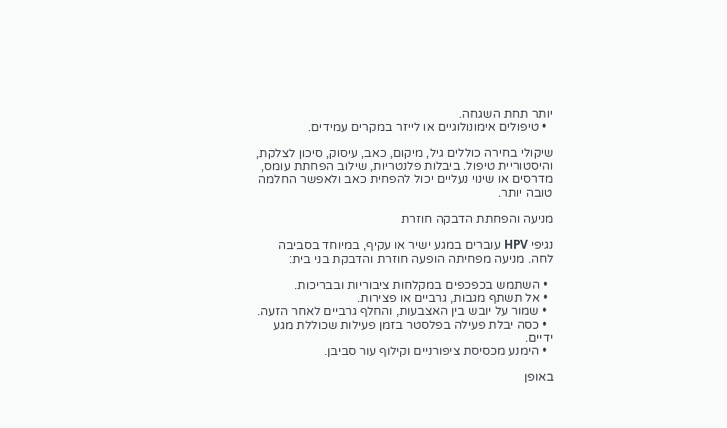יותר תחת השגחה.
  • טיפולים אימונולוגיים או לייזר במקרים עמידים.

שיקולי בחירה כוללים גיל, מיקום, כאב, עיסוק, סיכון לצלקת, והיסטוריית טיפול. ביבלות פלנטריות, שילוב הפחתת עומס, מדרסים או שינוי נעליים יכול להפחית כאב ולאפשר החלמה טובה יותר.

מניעה והפחתת הדבקה חוזרת

נגיפי HPV עוברים במגע ישיר או עקיף, במיוחד בסביבה לחה. מניעה מפחיתה הופעה חוזרת והדבקת בני בית:

  • השתמש בכפכפים במקלחות ציבוריות ובבריכות.
  • אל תשתף מגבות, גרביים או פצירות.
  • שמור על יובש בין האצבעות, והחלף גרביים לאחר הזעה.
  • כסה יבלת פעילה בפלסטר בזמן פעילות שכוללת מגע ידיים.
  • הימנע מכסיסת ציפורניים וקילוף עור סביבן.

באופן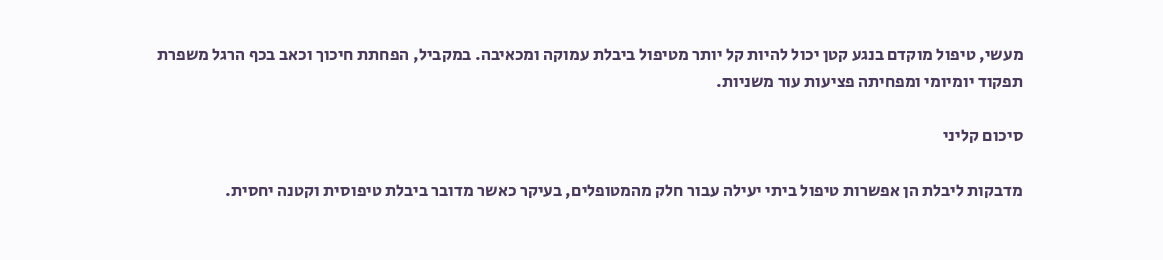מעשי, טיפול מוקדם בנגע קטן יכול להיות קל יותר מטיפול ביבלת עמוקה ומכאיבה. במקביל, הפחתת חיכוך וכאב בכף הרגל משפרת תפקוד יומיומי ומפחיתה פציעות עור משניות.

סיכום קליני

מדבקות ליבלת הן אפשרות טיפול ביתי יעילה עבור חלק מהמטופלים, בעיקר כאשר מדובר ביבלת טיפוסית וקטנה יחסית.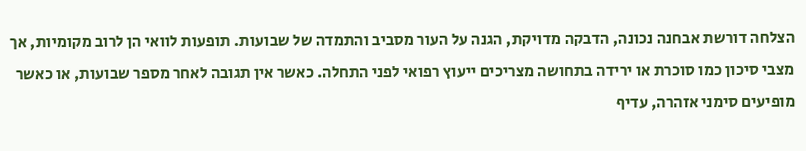הצלחה דורשת אבחנה נכונה, הדבקה מדויקת, הגנה על העור מסביב והתמדה של שבועות. תופעות לוואי הן לרוב מקומיות, אך מצבי סיכון כמו סוכרת או ירידה בתחושה מצריכים ייעוץ רפואי לפני התחלה. כאשר אין תגובה לאחר מספר שבועות, או כאשר מופיעים סימני אזהרה, עדיף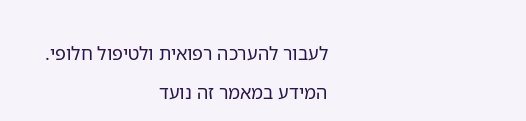לעבור להערכה רפואית ולטיפול חלופי.

המידע במאמר זה נועד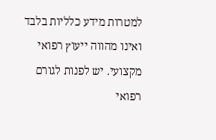למטרות מידע כלליות בלבד ואינו מהווה ייעוץ רפואי מקצועי. יש לפנות לגורם רפואי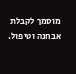מוסמך לקבלת אבחנה וטיפול.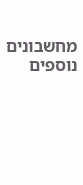מחשבונים נוספים